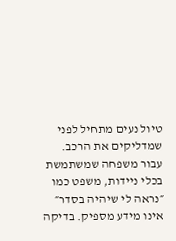טיול נעים מתחיל לפני שמדליקים את הרכב. עבור משפחה שמשתמשת בכלי ניידות, משפט כמו ״נראה לי שיהיה בסדר״ אינו מידע מספיק. בדיקה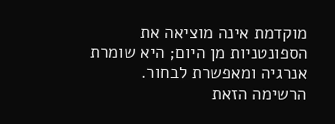מוקדמת אינה מוציאה את הספונטניות מן היום; היא שומרת אנרגיה ומאפשרת לבחור.
הרשימה הזאת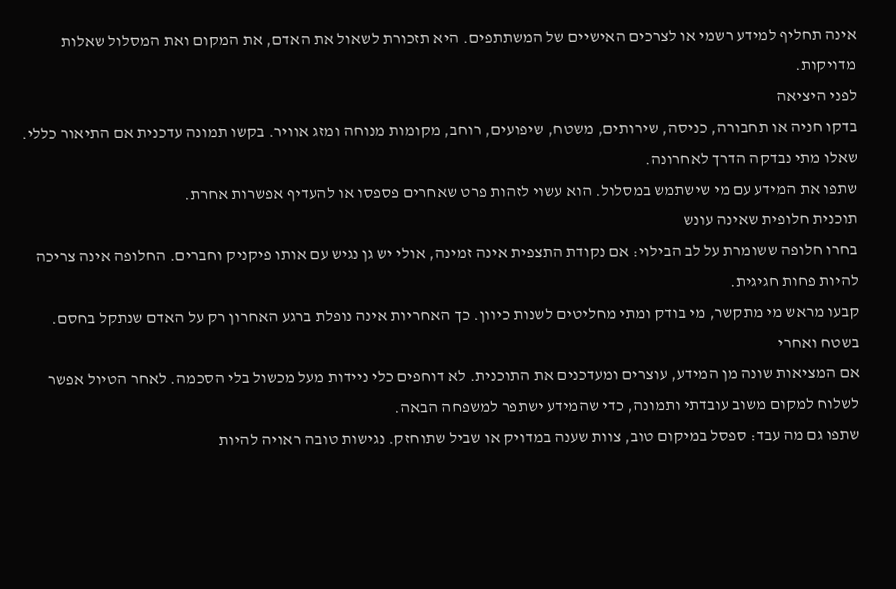אינה תחליף למידע רשמי או לצרכים האישיים של המשתתפים. היא תזכורת לשאול את האדם, את המקום ואת המסלול שאלות מדויקות.
לפני היציאה
בדקו חניה או תחבורה, כניסה, שירותים, משטח, שיפועים, רוחב, מקומות מנוחה ומזג אוויר. בקשו תמונה עדכנית אם התיאור כללי. שאלו מתי נבדקה הדרך לאחרונה.
שתפו את המידע עם מי שישתמש במסלול. הוא עשוי לזהות פרט שאחרים פספסו או להעדיף אפשרות אחרת.
תוכנית חלופית שאינה עונש
בחרו חלופה ששומרת על לב הבילוי: אם נקודת התצפית אינה זמינה, אולי יש גן נגיש עם אותו פיקניק וחברים. החלופה אינה צריכה להיות פחות חגיגית.
קבעו מראש מי מתקשר, מי בודק ומתי מחליטים לשנות כיוון. כך האחריות אינה נופלת ברגע האחרון רק על האדם שנתקל בחסם.
בשטח ואחרי
אם המציאות שונה מן המידע, עוצרים ומעדכנים את התוכנית. לא דוחפים כלי ניידות מעל מכשול בלי הסכמה. לאחר הטיול אפשר לשלוח למקום משוב עובדתי ותמונה, כדי שהמידע ישתפר למשפחה הבאה.
שתפו גם מה עבד: ספסל במיקום טוב, צוות שענה במדויק או שביל שתוחזק. נגישות טובה ראויה להיות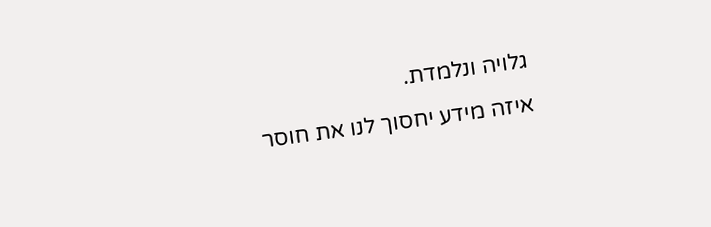גלויה ונלמדת.
איזה מידע יחסוך לנו את חוסר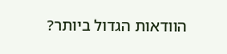הוודאות הגדול ביותר?